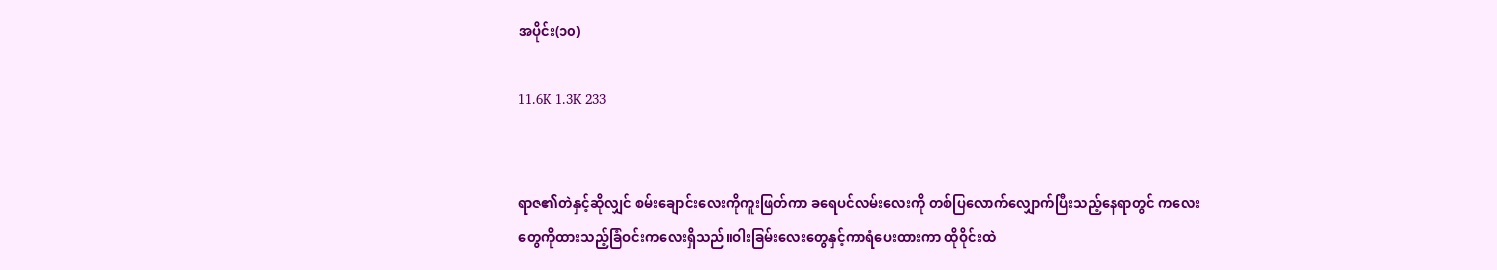အပိုင်း(၁၀)

11.6K 1.3K 233


ရာဇ၏တဲနှင့်ဆိုလျှင် စမ်းချောင်းလေးကိုကူးဖြတ်ကာ ခရေပင်လမ်းလေးကို တစ်ပြလောက်လျှောက်ပြီးသည့်နေရာတွင် ကလေးတွေကိုထားသည့်ခြံဝင်းကလေးရှိသည်။ဝါးခြမ်းလေးတွေနှင့်ကာရံပေးထားကာ ထိုဝိုင်းထဲ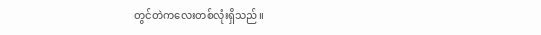တွင်တဲကလေးတစ်လုံးရှိသည်။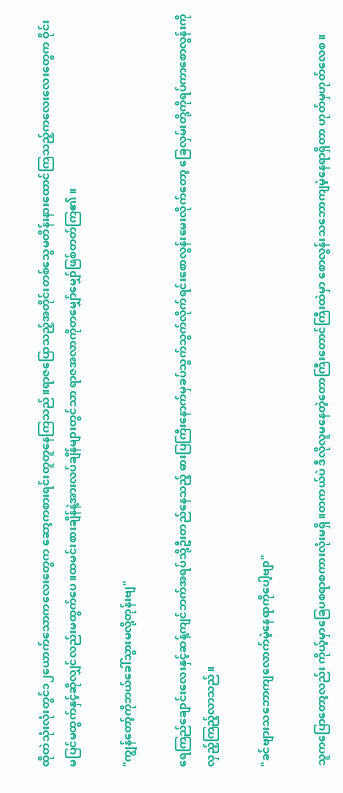ထိုတဲသုံးလုံးတွင်၁၂ယောက်သောကလေးတွေက ဆော့ကစားရင်းတူတူနေကြသည်။ရာဇပြောသည့်အတိုင်းတစ်သွေမတိန်းနားထောင်ကြသည့်ကလေးလေးတွေက ဝိုင်းမပြင်မထွက်နှင့်ဆိုလျှင်လည်းမထွက်ပေ။ထမင်းစားချိန်နဲ့အားလပ်ချိန်များတွင်သာ ရာဇအလာကိုတမျှော်မျှော်ဖြစ်တတ်ကြ၏။

"ကျွန်တော့်ကိုဘယ်ခေါ်သွားမလို့တုန်းဗျ"

ရေကြည်ချောင်းလေးနှင့်ဆန့်ကျင်ဘက်အရပ်သို့ဦးတည်နေသည့် ဓားပြကြီးနောက်မှခပ်သွက်သွက်လိုက်ရင်းစောလွန်းမေးလိုက်တော့ ခြေလှမ်းတို့ကိုရပ်ကာစောလွန်းကိုလှည့်ကြည့်လာသည်။

"ခင်ဗျားသဘောကျလောက်မဲ့နေရာကိုပေါ့ဗျာ"

သူကပြောတော့လည်း ကိုယ့်မှာခြေပစရာစကားလုံးမရှိ။တကယ်ပဲ ဒီလိုလူမနေတဲ့တောကြီးတောင်ကြီးထဲမှာ စောလွန်းသဘောကျမဲ့နေရာရှိတာ ဟုတ်မှဟုတ်လေစ။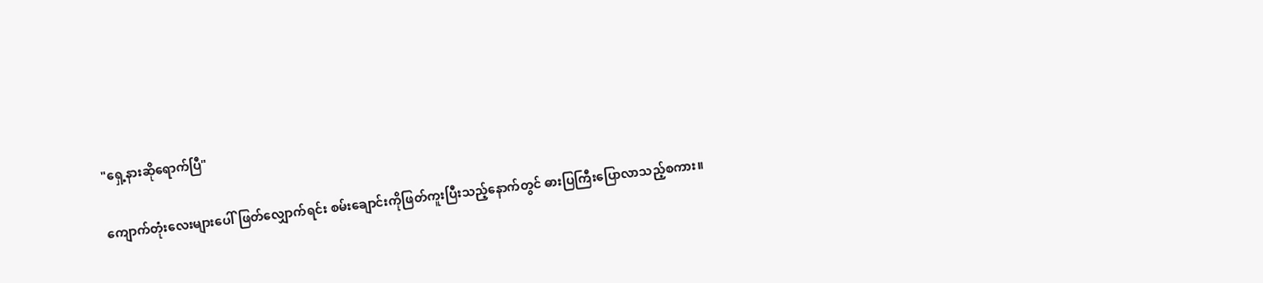"ရှေ့နားဆိုရောက်ပြီ"

ကျောက်တုံးလေးများပေါ်ဖြတ်လျှောက်ရင်း စမ်းချောင်းကိုဖြတ်ကူးပြီးသည့်နောက်တွင် ဓားပြကြီးပြောလာသည့်စကား။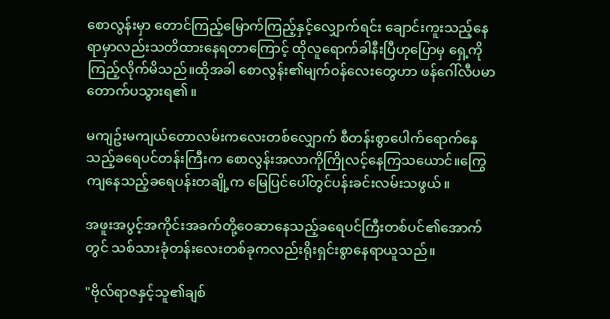စောလွန်းမှာ တောင်ကြည့်မြောက်ကြည့်နှင့်လျှောက်ရင်း ချောင်းကူးသည့်နေရာမှာလည်းသတိထားနေရတာကြောင့် ထိုလူရောက်ခါနီးပြီဟုပြောမှ ရှေ့ကိုကြည့်လိုက်မိသည်။ထိုအခါ စောလွန်း၏မျက်ဝန်လေးတွေဟာ ဖန်ဂေါ်လီပမာတောက်ပသွားရ၏။

မကျဥ်းမကျယ်တောလမ်းကလေးတစ်လျှောက် စီတန်းစွာပေါက်ရောက်နေသည့်ခရေပင်တန်းကြီးက စောလွန်းအလာကိုကြိုလင့်နေကြသယောင်။ကြွေကျနေသည့်ခရေပန်းတချို့က မြေပြင်ပေါ်တွင်ပန်းခင်းလမ်းသဖွယ်။

အဖူးအပွင့်အကိုင်းအခက်တို့ဝေဆာနေသည့်ခရေပင်ကြီးတစ်ပင်၏အောက်တွင် သစ်သားခုံတန်းလေးတစ်ခုကလည်းရိုးရှင်းစွာနေရာယူသည်။

"ဗိုလ်ရာဇနှင့်သူ၏ချစ်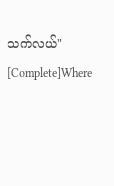သက်လယ်" [Complete]Where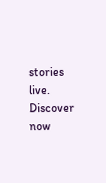stories live. Discover now